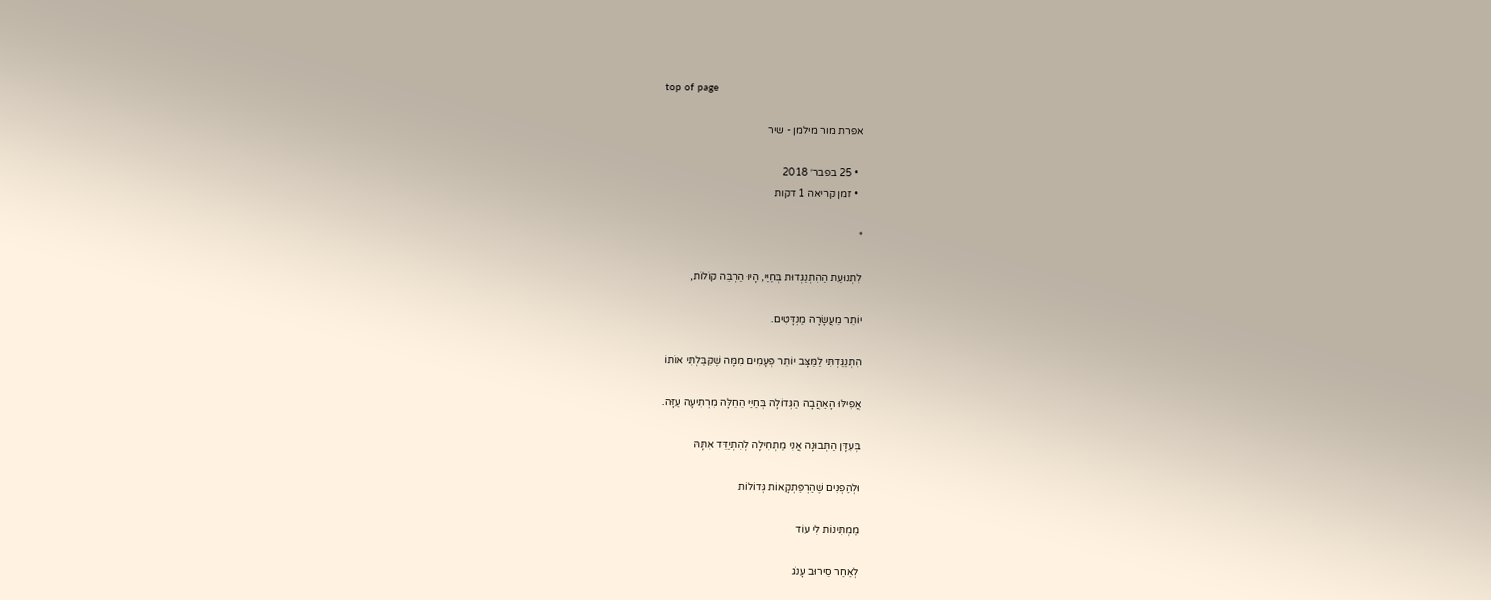top of page

אפרת מור מילמן - שיר

  • 25 בפבר׳ 2018
  • זמן קריאה 1 דקות

*

לִתְנוּעַת הַהִתְנַגְּדוּת בְּחַיַּי, הָיוּ הַרְבֵּה קוֹלוֹת,

יוֹתֵר מֵעֲשָׂרָה מַנְדָּטִים.

הִתְנַגַּדְתִּי לַמַּצָּב יוֹתֵר פְּעָמִים מִמָּה שֶׁקִּבַּלְתִּי אוֹתוֹ

אֲפִילּוּ הָאַהֲבָה הַגְּדוֹלָה בְּחַיַּי הֵחֵלָּה מִרְתִיעָה עַזָּה.

בְּעִדָּן הַתְּבוּנָה אֲנִי מַתְחִילָה לְהִתְיַדֵּד אִתָּהּ

וּלְהַפְנִים שֶׁהַרְפַּתְקָאוֹת גְּדוֹלוֹת

מַמְתִּינוֹת לִי עוֹד

לְאַחַר סֵירוּב עָנֹג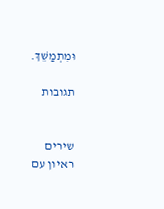וּמִתְמַשֵּׁךְ.

תגובות


שירים
ראיון עם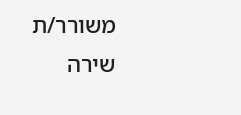משורר/ת
שירה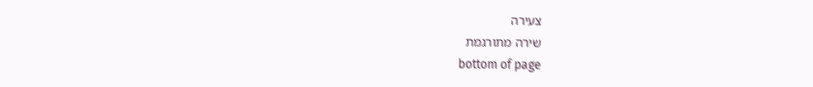צעירה
שירה מתורגמת
bottom of page